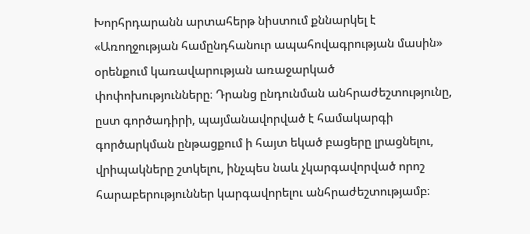Խորհրդարանն արտահերթ նիստում քննարկել է «Առողջության համընդհանուր ապահովագրության մասին» օրենքում կառավարության առաջարկած փոփոխությունները։ Դրանց ընդունման անհրաժեշտությունը, ըստ գործադիրի, պայմանավորված է համակարգի գործարկման ընթացքում ի հայտ եկած բացերը լրացնելու, վրիպակները շտկելու, ինչպես նաև չկարգավորված որոշ հարաբերություններ կարգավորելու անհրաժեշտությամբ։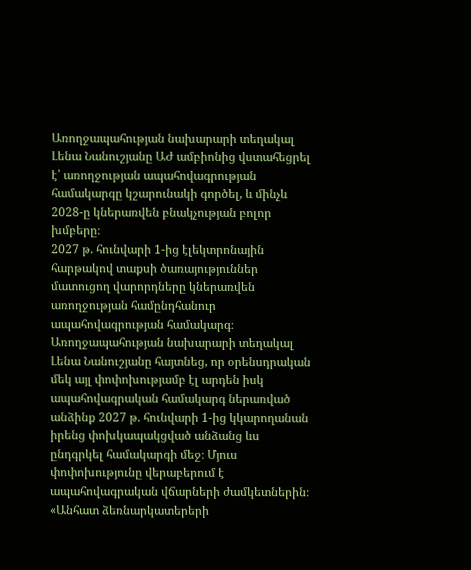Առողջապահության նախարարի տեղակալ Լենա Նանուշյանը ԱԺ ամբիոնից վստահեցրել է՝ առողջության ապահովագրության համակարգը կշարունակի գործել, և մինչև 2028-ը կներառվեն բնակչության բոլոր խմբերը։
2027 թ. հունվարի 1-ից էլեկտրոնային հարթակով տաքսի ծառայություններ մատուցող վարորդները կներառվեն առողջության համընդհանուր ապահովագրության համակարգ։ Առողջապահության նախարարի տեղակալ Լենա Նանուշյանը հայտնեց, որ օրենսդրական մեկ այլ փոփոխությամբ էլ արդեն իսկ ապահովագրական համակարգ ներառված անձինք 2027 թ. հունվարի 1-ից կկարողանան իրենց փոխկապակցված անձանց ևս ընդգրկել համակարգի մեջ։ Մյուս փոփոխությունը վերաբերում է ապահովագրական վճարների ժամկետներին։
«Անհատ ձեռնարկատերերի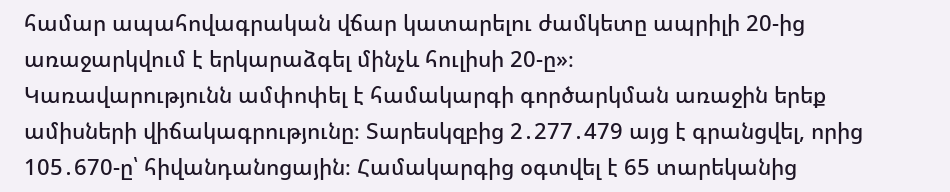համար ապահովագրական վճար կատարելու ժամկետը ապրիլի 20-ից առաջարկվում է երկարաձգել մինչև հուլիսի 20-ը»։
Կառավարությունն ամփոփել է համակարգի գործարկման առաջին երեք ամիսների վիճակագրությունը։ Տարեսկզբից 2․277․479 այց է գրանցվել, որից 105․670-ը՝ հիվանդանոցային։ Համակարգից օգտվել է 65 տարեկանից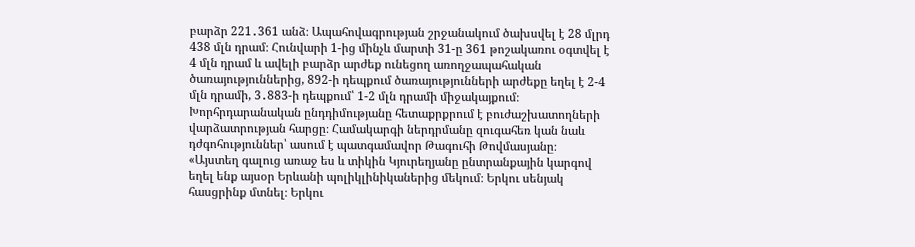բարձր 221․361 անձ։ Ապահովագրության շրջանակում ծախսվել է 28 մլրդ 438 մլն դրամ։ Հունվարի 1-ից մինչև մարտի 31-ը 361 թոշակառու օգտվել է 4 մլն դրամ և ավելի բարձր արժեք ունեցող առողջապահական ծառայություններից, 892-ի դեպքում ծառայությունների արժեքը եղել է 2-4 մլն դրամի, 3․883-ի դեպքում՝ 1-2 մլն դրամի միջակայքում։
Խորհրդարանական ընդդիմությանը հետաքրքրում է բուժաշխատողների վարձատրության հարցը։ Համակարգի ներդրմանը զուգահեռ կան նաև դժգոհություններ՝ ասում է պատգամավոր Թագուհի Թովմասյանը։
«Այստեղ գալուց առաջ ես և տիկին Կյուրեղյանը ընտրանքային կարգով եղել ենք այսօր Երևանի պոլիկլինիկաներից մեկում։ Երկու սենյակ հասցրինք մտնել։ Երկու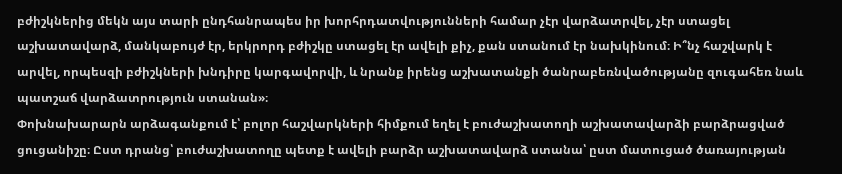բժիշկներից մեկն այս տարի ընդհանրապես իր խորհրդատվությունների համար չէր վարձատրվել, չէր ստացել աշխատավարձ, մանկաբույժ էր, երկրորդ բժիշկը ստացել էր ավելի քիչ, քան ստանում էր նախկինում։ Ի՞նչ հաշվարկ է արվել, որպեսզի բժիշկների խնդիրը կարգավորվի, և նրանք իրենց աշխատանքի ծանրաբեռնվածությանը զուգահեռ նաև պատշաճ վարձատրություն ստանան»։
Փոխնախարարն արձագանքում է՝ բոլոր հաշվարկների հիմքում եղել է բուժաշխատողի աշխատավարձի բարձրացված ցուցանիշը։ Ըստ դրանց՝ բուժաշխատողը պետք է ավելի բարձր աշխատավարձ ստանա՝ ըստ մատուցած ծառայության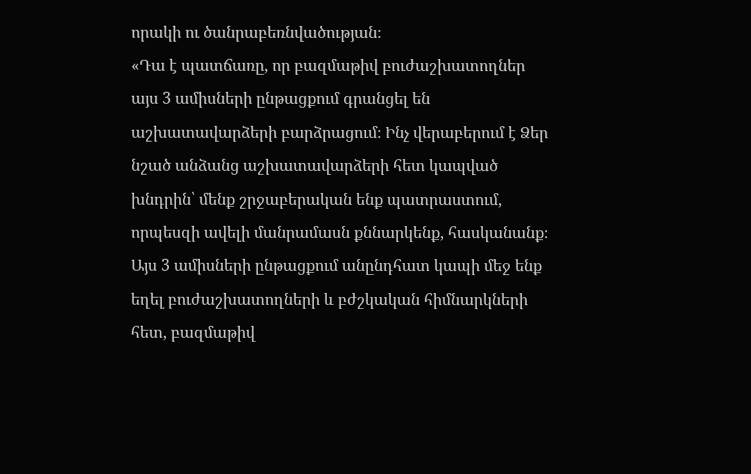որակի ու ծանրաբեռնվածության։
«Դա է պատճառը, որ բազմաթիվ բուժաշխատողներ այս 3 ամիսների ընթացքում գրանցել են աշխատավարձերի բարձրացում։ Ինչ վերաբերում է Ձեր նշած անձանց աշխատավարձերի հետ կապված խնդրին՝ մենք շրջաբերական ենք պատրաստում, որպեսզի ավելի մանրամասն քննարկենք, հասկանանք։ Այս 3 ամիսների ընթացքում անընդհատ կապի մեջ ենք եղել բուժաշխատողների և բժշկական հիմնարկների հետ, բազմաթիվ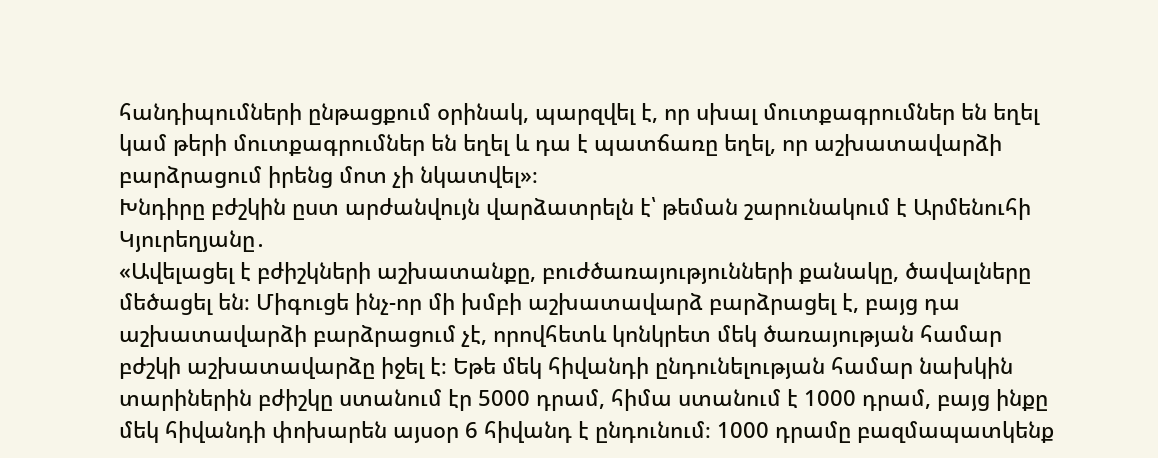հանդիպումների ընթացքում օրինակ, պարզվել է, որ սխալ մուտքագրումներ են եղել կամ թերի մուտքագրումներ են եղել և դա է պատճառը եղել, որ աշխատավարձի բարձրացում իրենց մոտ չի նկատվել»։
Խնդիրը բժշկին ըստ արժանվույն վարձատրելն է՝ թեման շարունակում է Արմենուհի Կյուրեղյանը․
«Ավելացել է բժիշկների աշխատանքը, բուժծառայությունների քանակը, ծավալները մեծացել են։ Միգուցե ինչ-որ մի խմբի աշխատավարձ բարձրացել է, բայց դա աշխատավարձի բարձրացում չէ, որովհետև կոնկրետ մեկ ծառայության համար բժշկի աշխատավարձը իջել է։ Եթե մեկ հիվանդի ընդունելության համար նախկին տարիներին բժիշկը ստանում էր 5000 դրամ, հիմա ստանում է 1000 դրամ, բայց ինքը մեկ հիվանդի փոխարեն այսօր 6 հիվանդ է ընդունում։ 1000 դրամը բազմապատկենք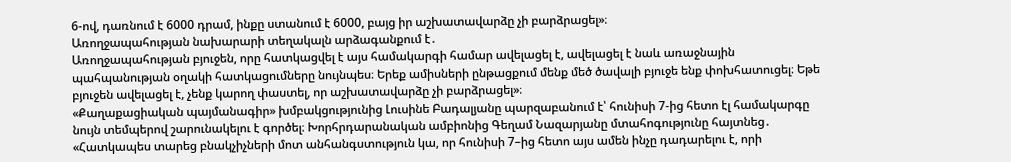6-ով, դառնում է 6000 դրամ, ինքը ստանում է 6000, բայց իր աշխատավարձը չի բարձրացել»։
Առողջապահության նախարարի տեղակալն արձագանքում է․
Առողջապահության բյուջեն, որը հատկացվել է այս համակարգի համար ավելացել է, ավելացել է նաև առաջնային պահպանության օղակի հատկացումները նույնպես։ Երեք ամիսների ընթացքում մենք մեծ ծավալի բյուջե ենք փոխհատուցել։ Եթե բյուջեն ավելացել է, չենք կարող փաստել, որ աշխատավարձը չի բարձրացել»։
«Քաղաքացիական պայմանագիր» խմբակցությունից Լուսինե Բադալյանը պարզաբանում է՝ հունիսի 7-ից հետո էլ համակարգը նույն տեմպերով շարունակելու է գործել։ Խորհրդարանական ամբիոնից Գեղամ Նազարյանը մտահոգությունը հայտնեց․
«Հատկապես տարեց բնակչիչների մոտ անհանգստություն կա, որ հունիսի 7–ից հետո այս ամեն ինչը դադարելու է, որի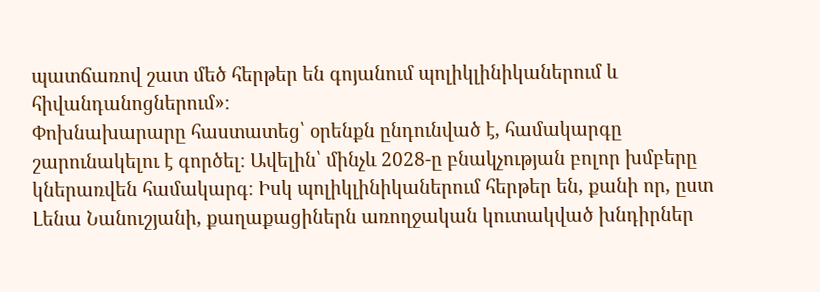պատճառով շատ մեծ հերթեր են գոյանում պոլիկլինիկաներում և հիվանդանոցներում»։
Փոխնախարարը հաստատեց՝ օրենքն ընդունված է, համակարգը շարունակելու է գործել։ Ավելին՝ մինչև 2028-ը բնակչության բոլոր խմբերը կներառվեն համակարգ։ Իսկ պոլիկլինիկաներում հերթեր են, քանի որ, ըստ Լենա Նանուշյանի, քաղաքացիներն առողջական կուտակված խնդիրներ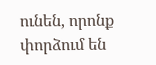ունեն, որոնք փորձում են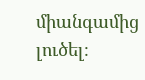միանգամից լուծել։